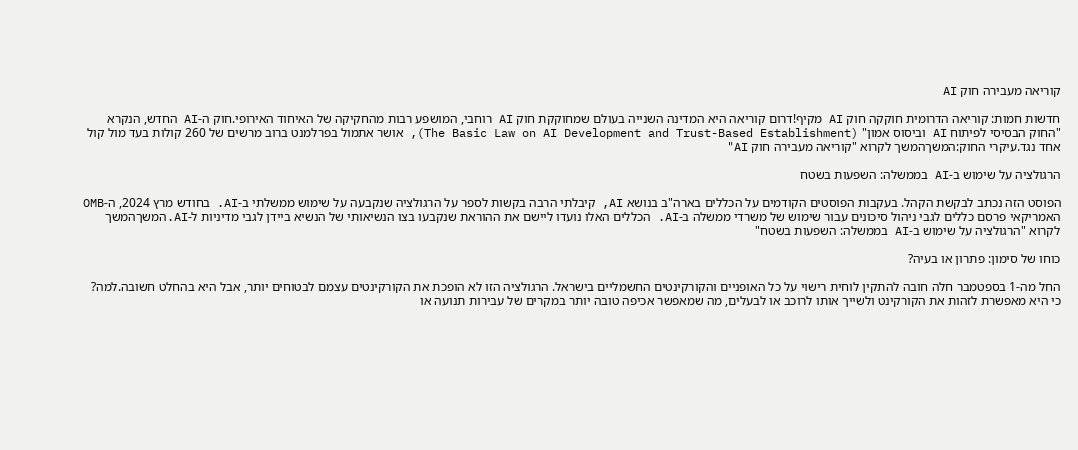קוריאה מעבירה חוק AI

חדשות חמות: קוריאה הדרומית חוקקה חוק AI מקיף!דרום קוריאה היא המדינה השנייה בעולם שמחוקקת חוק AI רוחבי, המושפע רבות מהחקיקה של האיחוד האירופי.חוק ה-AI החדש, הנקרא "החוק הבסיסי לפיתוח AI וביסוס אמון" (The Basic Law on AI Development and Trust-Based Establishment), אושר אתמול בפרלמנט ברוב מרשים של 260 קולות בעד מול קול אחד נגד.עיקרי החוק:המשךהמשך לקרוא "קוריאה מעבירה חוק AI"

הרגולציה על שימוש ב-AI בממשלה: השפעות בשטח

הפוסט הזה נכתב לבקשת הקהל. בעקבות הפוסטים הקודמים על הכללים בארה"ב בנושא AI, קיבלתי הרבה בקשות לספר על הרגולציה שנקבעה על שימוש ממשלתי ב-AI. בחודש מרץ 2024, ה-OMB האמריקאי פרסם כללים לגבי ניהול סיכונים עבור שימוש של משרדי ממשלה ב-AI. הכללים האלו נועדו ליישם את ההוראת שנקבעו בצו הנשיאותי של הנשיא ביידן לגבי מדיניות ל-AI.המשךהמשך לקרוא "הרגולציה על שימוש ב-AI בממשלה: השפעות בשטח"

כוחו של סימון: פתרון או בעיה?

החל מה-1 בספטמבר חלה חובה להתקין לוחית רישוי על כל האופניים והקורקינטים החשמליים בישראל. הרגולציה הזו לא הופכת את הקורקינטים עצמם לבטוחים יותר, אבל היא בהחלט חשובה.למה? כי היא מאפשרת לזהות את הקורקינט ולשייך אותו לרוכב או לבעלים, מה שמאפשר אכיפה טובה יותר במקרים של עבירות תנועה או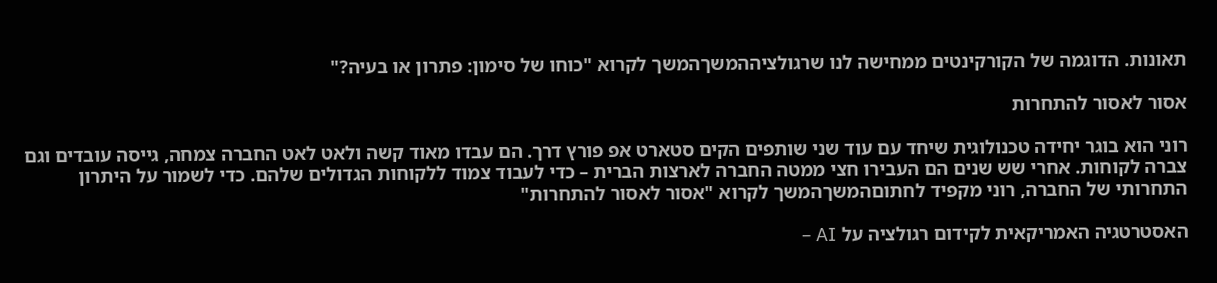תאונות. הדוגמה של הקורקינטים ממחישה לנו שרגולציההמשךהמשך לקרוא "כוחו של סימון: פתרון או בעיה?"

אסור לאסור להתחרות

רוני הוא בוגר יחידה טכנולוגית שיחד עם עוד שני שותפים הקים סטארט אפ פורץ דרך. הם עבדו מאוד קשה ולאט לאט החברה צמחה, גייסה עובדים וגם צברה לקוחות. אחרי שש שנים הם העבירו חצי ממטה החברה לארצות הברית – כדי לעבוד צמוד ללקוחות הגדולים שלהם. כדי לשמור על היתרון התחרותי של החברה, רוני מקפיד לחתוםהמשךהמשך לקרוא "אסור לאסור להתחרות"

האסטרטגיה האמריקאית לקידום רגולציה על AI –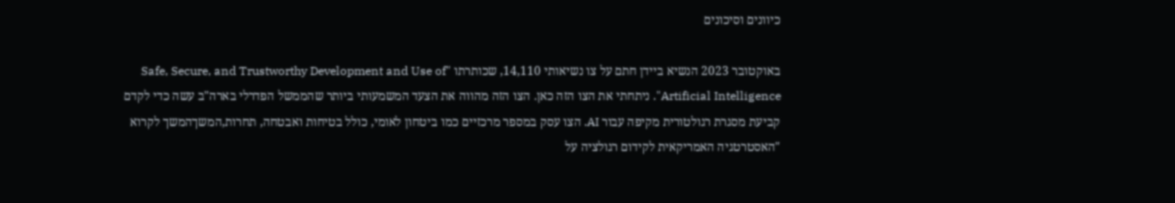כיוונים וסיכונים

באוקטובר 2023 הנשיא ביידן חתם על צו נשיאותי 14,110, שכותרתו "Safe, Secure, and Trustworthy Development and Use of Artificial Intelligence". ניתחתי את הצו הזה כאן. הצו הזה מהווה את הצעד המשמעותי ביותר שהממשל הפדרלי בארה"ב עשה כדי לקדם קביעת מסגרת רגולטורית מקיפה עבור AI. הצו עסק במספר מרכזיים כמו ביטחון לאומי, כולל בטיחות ואבטחה, תחרות,המשךהמשך לקרוא "האסטרטגיה האמריקאית לקידום רגולציה על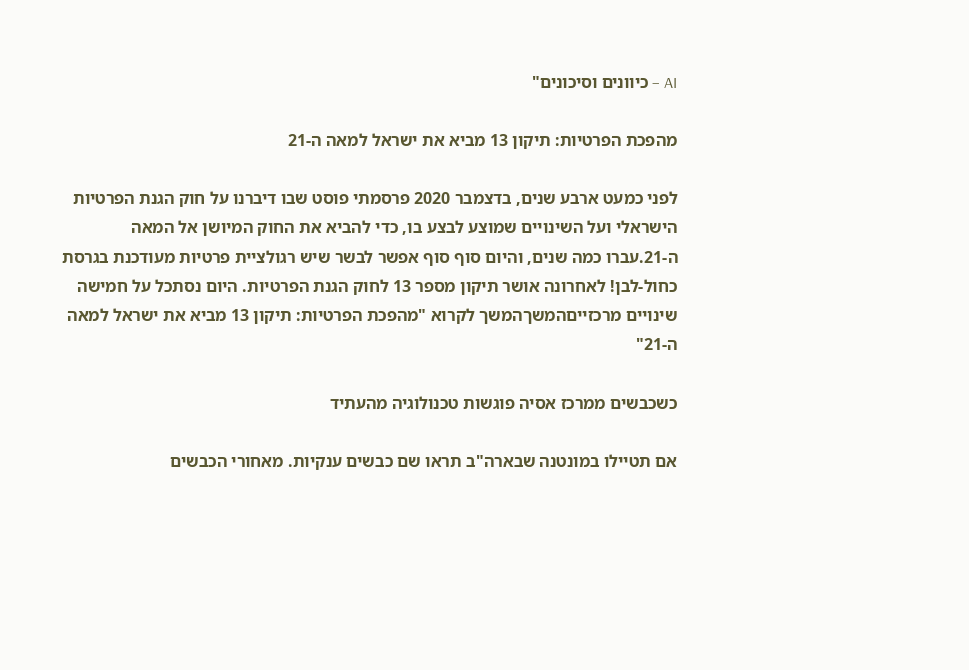AI – כיוונים וסיכונים"

מהפכת הפרטיות: תיקון 13 מביא את ישראל למאה ה-21

לפני כמעט ארבע שנים, בדצמבר 2020 פרסמתי פוסט שבו דיברנו על חוק הגנת הפרטיות הישראלי ועל השינויים שמוצע לבצע בו, כדי להביא את החוק המיושן אל המאה ה-21.עברו כמה שנים, והיום סוף סוף אפשר לבשר שיש רגולציית פרטיות מעודכנת בגרסת כחול-לבן! לאחרונה אושר תיקון מספר 13 לחוק הגנת הפרטיות. היום נסתכל על חמישה שינויים מרכזייםהמשךהמשך לקרוא "מהפכת הפרטיות: תיקון 13 מביא את ישראל למאה ה-21"

כשכבשים ממרכז אסיה פוגשות טכנולוגיה מהעתיד

אם תטיילו במונטנה שבארה"ב תראו שם כבשים ענקיות. מאחורי הכבשים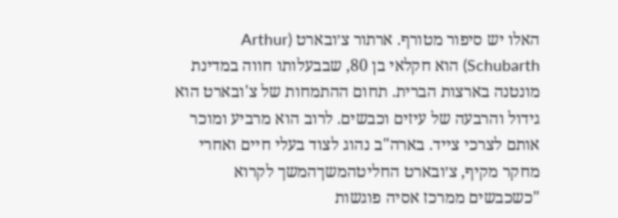האלו יש סיפור מטורף. ארתור צ׳ובארט (Arthur Schubarth) הוא חקלאי בן 80, שבבעלותו חווה במדינת מונטנה בארצות הברית. תחום ההתמחות של צ'ובארט הוא גידול והרבעה של עיזים וכבשים. לרוב הוא מרביע ומוכר אותם לצרכי צייד. בארה"ב נהוג לצוד בעלי חיים ואחרי מחקר מקיף, צ׳ובארט החליטהמשךהמשך לקרוא "כשכבשים ממרכז אסיה פוגשות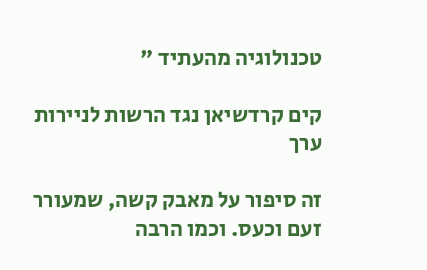טכנולוגיה מהעתיד "

קים קרדשיאן נגד הרשות לניירות ערך

זה סיפור על מאבק קשה, שמעורר זעם וכעס. וכמו הרבה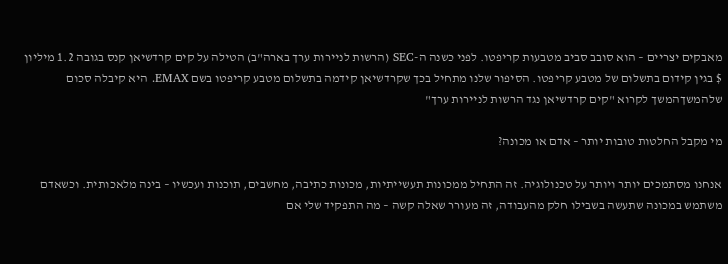מאבקים יצריים – הוא סובב סביב מטבעות קריפטו. לפני כשנה ה-SEC (הרשות לניירות ערך בארה"ב) הטילה על קים קרדשיאן קנס בגובה 1.2 מיליון $ בגין קידום בתשלום של מטבע קריפטו. הסיפור שלנו מתחיל בכך שקרדשיאן קידמה בתשלום מטבע קריפטו בשם EMAX. היא קיבלה סכום שלהמשךהמשך לקרוא "קים קרדשיאן נגד הרשות לניירות ערך"

מי מקבל החלטות טובות יותר – אדם או מכונה?

אנחנו מסתמכים יותר ויותר על טכנולוגיה. זה התחיל ממכונות תעשייתיות, מכונות כתיבה, מחשבים, תוכנות ועכשיו – בינה מלאכותית. וכשאדם משתמש במכונה שתעשה בשבילו חלק מהעבודה, זה מעורר שאלה קשה – מה התפקיד שלי אם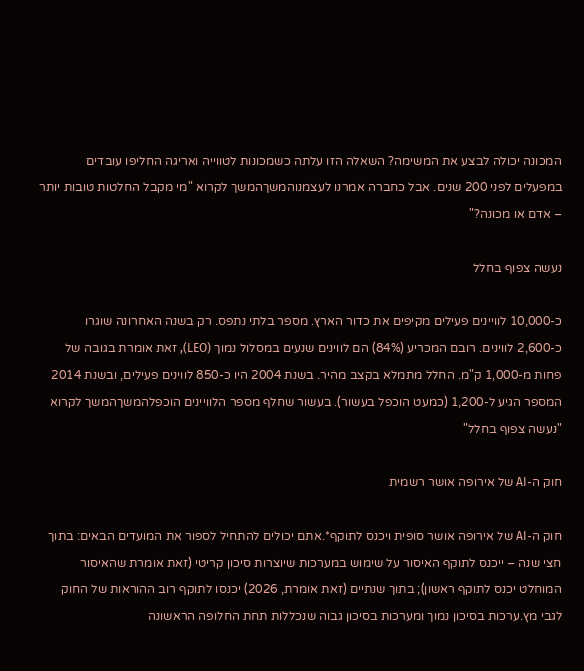המכונה יכולה לבצע את המשימה? השאלה הזו עלתה כשמכונות לטווייה ואריגה החליפו עובדים במפעלים לפני 200 שנים. אבל כחברה אמרנו לעצמנוהמשךהמשך לקרוא "מי מקבל החלטות טובות יותר – אדם או מכונה?"

נעשה צפוף בחלל

כ-10,000 לוויינים פעילים מקיפים את כדור הארץ. מספר בלתי נתפס. רק בשנה האחרונה שוגרו כ-2,600 לווינים. רובם המכריע (84%) הם לווינים שנעים במסלול נמוך (LEO), זאת אומרת בגובה של פחות מ-1,000 ק"מ. החלל מתמלא בקצב מהיר. בשנת 2004 היו כ-850 לווינים פעילים, ובשנת 2014 המספר הגיע ל-1,200 (כמעט הוכפל בעשור). בעשור שחלף מספר הלוויינים הוכפלהמשךהמשך לקרוא "נעשה צפוף בחלל"

חוק ה-AI של אירופה אושר רשמית

חוק ה-AI של אירופה אושר סופית ויכנס לתוקף*.אתם יכולים להתחיל לספור את המועדים הבאים: בתוך חצי שנה – ייכנס לתוקף האיסור על שימוש במערכות שיוצרות סיכון קריטי (זאת אומרת שהאיסור המוחלט יכנס לתוקף ראשון); בתוך שנתיים (זאת אומרת, 2026) יכנסו לתוקף רוב ההוראות של החוק לגבי מץ.ערכות בסיכון נמוך ומערכות בסיכון גבוה שנכללות תחת החלופה הראשונה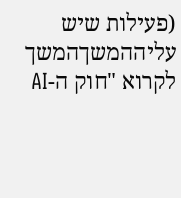(פעילות שיש עליההמשךהמשך לקרוא "חוק ה-AI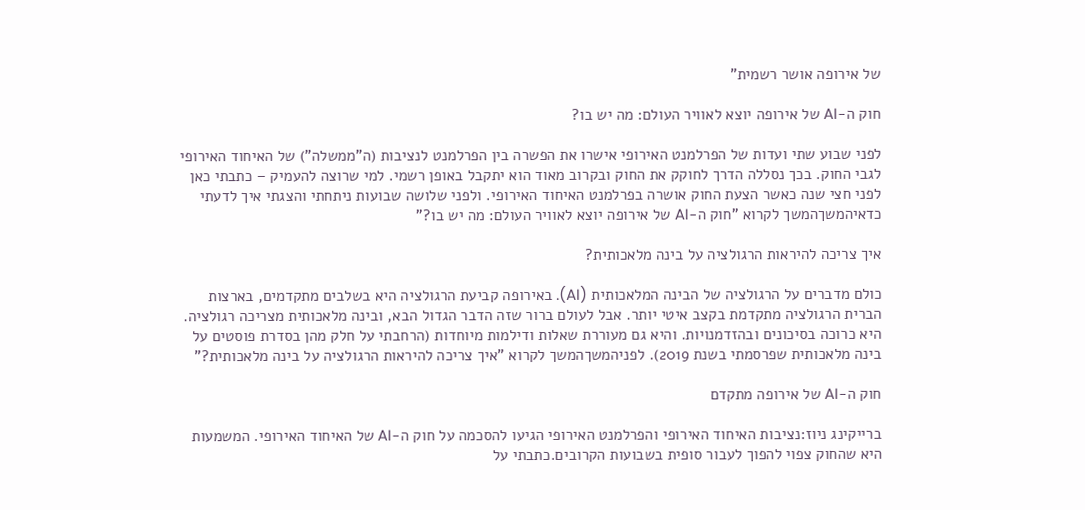של אירופה אושר רשמית"

חוק ה-AI של אירופה יוצא לאוויר העולם: מה יש בו?

לפני שבוע שתי ועדות של הפרלמנט האירופי אישרו את הפשרה בין הפרלמנט לנציבות (ה"ממשלה") של האיחוד האירופי לגבי החוק. בכך נסללה הדרך לחוקק את החוק ובקרוב מאוד הוא יתקבל באופן רשמי. למי שרוצה להעמיק – כתבתי כאן לפני חצי שנה כאשר הצעת החוק אושרה בפרלמנט האיחוד האירופי. ולפני שלושה שבועות ניתחתי והצגתי איך לדעתי כדאיהמשךהמשך לקרוא "חוק ה-AI של אירופה יוצא לאוויר העולם: מה יש בו?"

איך צריכה להיראות הרגולציה על בינה מלאכותית?

כולם מדברים על הרגולציה של הבינה המלאכותית (AI). באירופה קביעת הרגולציה היא בשלבים מתקדמים, בארצות הברית הרגולציה מתקדמת בקצב איטי יותר. אבל לעולם ברור שזה הדבר הגדול הבא, ובינה מלאכותית מצריכה רגולציה. היא כרוכה בסיכונים ובהזדמנויות. והיא גם מעוררת שאלות ודילמות מיוחדות (הרחבתי על חלק מהן בסדרת פוסטים על בינה מלאכותית שפרסמתי בשנת 2019). לפניהמשךהמשך לקרוא "איך צריכה להיראות הרגולציה על בינה מלאכותית?"

חוק ה-AI של אירופה מתקדם

ברייקינג ניוז:נציבות האיחוד האירופי והפרלמנט האירופי הגיעו להסכמה על חוק ה-AI של האיחוד האירופי. המשמעות היא שהחוק צפוי להפוך לעבור סופית בשבועות הקרובים.כתבתי על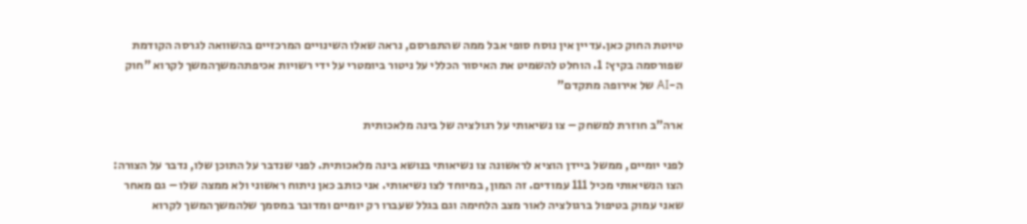טיוטת החוק כאן.עדיין אין נוסח סופי אבל ממה שהתפרסם, נראה שאלו השינויים המרכזיים בהשוואה לגרסה הקודמת שפורסמה בקיץ: 1. הוחלט להשמיט את האיסור הכללי על ניטור ביומטרי על ידי רשויות אכיפתהמשךהמשך לקרוא "חוק ה-AI של אירופה מתקדם"

ארה"ב חוזרת למשחק – צו נשיאותי על רגולציה של בינה מלאכותית

לפני יומיים, ממשל ביידן הוציא לראשונה צו נשיאותי בנושא בינה מלאכותית. לפני שנדבר על התוכן שלו, נדבר על הצורה: הצו הנשיאותי מכיל 111 עמודים. זה המון, במיוחד לצו נשיאותי. אני כותב כאן ניתוח ראשוני ולא ממצה שלו – גם מאחר שאני עמוק בטיפול ברגולציה לאור מצב הלחימה וגם בגלל שעברו רק יומיים ומדובר במסמך שלהמשךהמשך לקרוא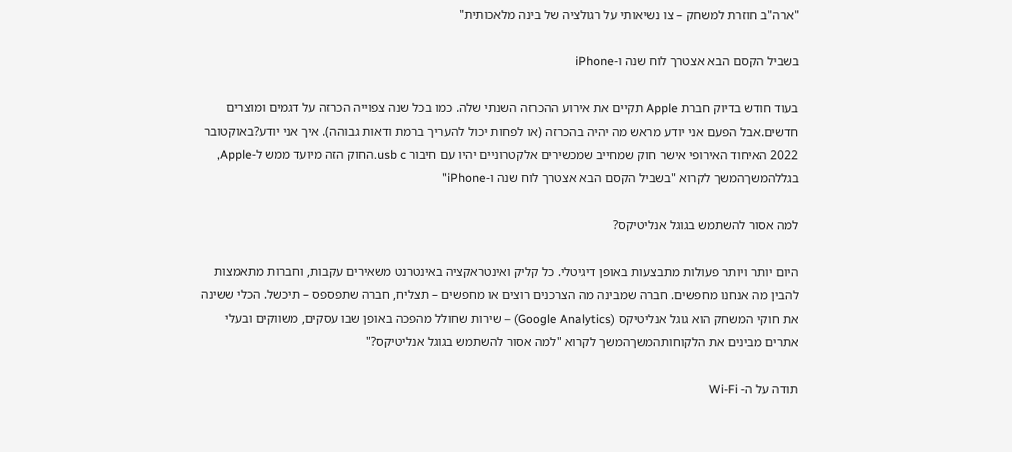"ארה"ב חוזרת למשחק – צו נשיאותי על רגולציה של בינה מלאכותית"

בשביל הקסם הבא אצטרך לוח שנה ו-iPhone

בעוד חודש בדיוק חברת Apple תקיים את אירוע ההכרזה השנתי שלה. כמו בכל שנה צפוייה הכרזה על דגמים ומוצרים חדשים.אבל הפעם אני יודע מראש מה יהיה בהכרזה (או לפחות יכול להעריך ברמת ודאות גבוהה). איך אני יודע?באוקטובר 2022 האיחוד האירופי אישר חוק שמחייב שמכשירים אלקטרוניים יהיו עם חיבור usb c.החוק הזה מיועד ממש ל-Apple, בגללהמשךהמשך לקרוא "בשביל הקסם הבא אצטרך לוח שנה ו-iPhone"

למה אסור להשתמש בגוגל אנליטיקס?

היום יותר ויותר פעולות מתבצעות באופן דיגיטלי. כל קליק ואינטראקציה באינטרנט משאירים עקבות, וחברות מתאמצות להבין מה אנחנו מחפשים. חברה שמבינה מה הצרכנים רוצים או מחפשים – תצליח, חברה שתפספס – תיכשל. הכלי ששינה את חוקי המשחק הוא גוגל אנליטיקס (Google Analytics) – שירות שחולל מהפכה באופן שבו עסקים, משווקים ובעלי אתרים מבינים את הלקוחותהמשךהמשך לקרוא "למה אסור להשתמש בגוגל אנליטיקס?"

תודה על ה- Wi-Fi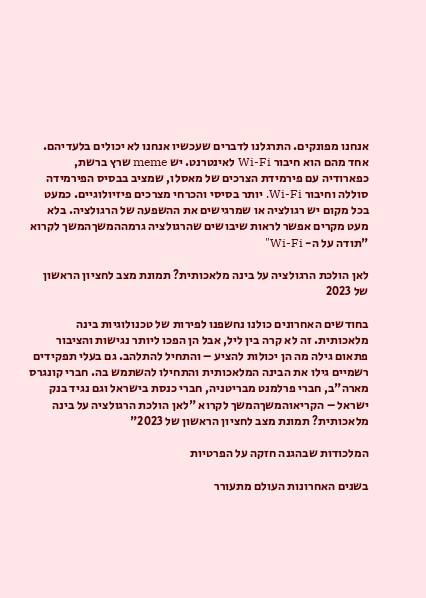אנחנו מפונקים. התרגלנו לדברים שעכשיו אנחנו לא יכולים בלעדיהם. אחד מהם הוא חיבור Wi-Fi לאינטרנט. יש meme שרץ ברשת, כפארודיה עם פירמידת הצרכים של מאסלו, שמציב בבסיס הפירמידה סוללה וחיבור Wi-Fi. יותר בסיסי והכרחי מצרכים פיזיולוגיים. כמעט בכל מקום יש רגולציה או שמרגישים את ההשפעה של הרגולציה. בלא מעט מקרים אפשר לראות שיבושים שהרגולציה גרמההמשךהמשך לקרוא "תודה על ה- Wi-Fi"

לאן הולכת הרגולציה על בינה מלאכותית? תמונת מצב לחציון הראשון של 2023

בחודשים האחרונים כולנו נחשפנו לפירות של טכנולוגיות בינה מלאכותית. זה לא קרה בין ליל, אבל הן הפכו ליותר נגישות והציבור פתאום גילה מה הן יכולות להציע – והתחיל להתלהב. גם בעלי תפקידים רשמיים גילו את הבינה המלאכותית והתחילו להשתמש בה. חברי קונגרס מארה"ב, חברי פרלמנט מבריטניה, חברי כנסת בישראל וגם נגיד בנק ישראל – הקריאוהמשךהמשך לקרוא "לאן הולכת הרגולציה על בינה מלאכותית? תמונת מצב לחציון הראשון של 2023"

המלכודות שבהגנה חזקה על הפרטיות

בשנים האחרונות העולם מתעורר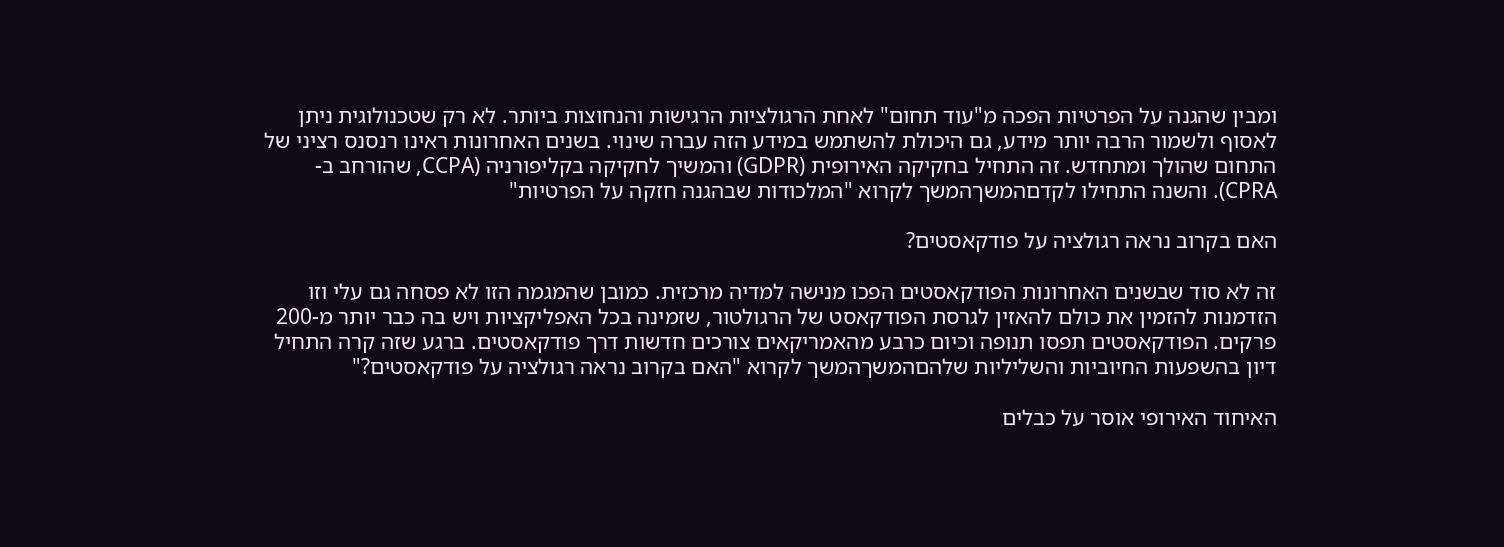ומבין שהגנה על הפרטיות הפכה מ"עוד תחום" לאחת הרגולציות הרגישות והנחוצות ביותר. לא רק שטכנולוגית ניתן לאסוף ולשמור הרבה יותר מידע, גם היכולת להשתמש במידע הזה עברה שינוי. בשנים האחרונות ראינו רנסנס רציני של התחום שהולך ומתחדש. זה התחיל בחקיקה האירופית (GDPR) והמשיך לחקיקה בקליפורניה (CCPA, שהורחב ב-CPRA). והשנה התחילו לקדםהמשךהמשך לקרוא "המלכודות שבהגנה חזקה על הפרטיות"

האם בקרוב נראה רגולציה על פודקאסטים?

זה לא סוד שבשנים האחרונות הפודקאסטים הפכו מנישה למדיה מרכזית. כמובן שהמגמה הזו לא פסחה גם עלי וזו הזדמנות להזמין את כולם להאזין לגרסת הפודקאסט של הרגולטור, שזמינה בכל האפליקציות ויש בה כבר יותר מ-200 פרקים. הפודקאסטים תפסו תנופה וכיום כרבע מהאמריקאים צורכים חדשות דרך פודקאסטים. ברגע שזה קרה התחיל דיון בהשפעות החיוביות והשליליות שלהםהמשךהמשך לקרוא "האם בקרוב נראה רגולציה על פודקאסטים?"

האיחוד האירופי אוסר על כבלים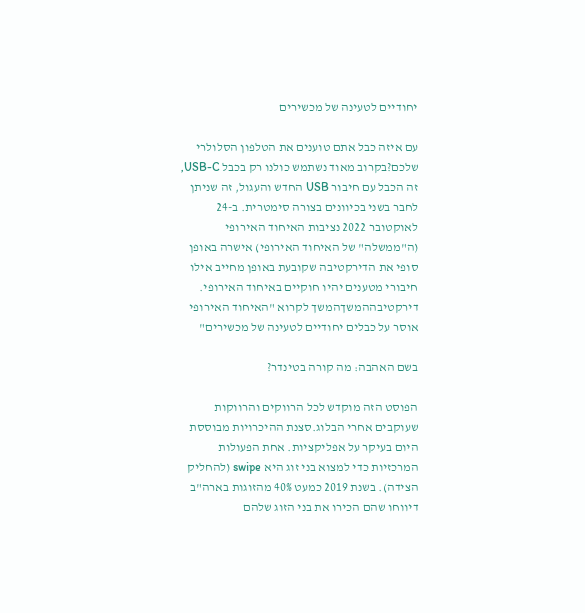יחודיים לטעינה של מכשירים

עם איזה כבל אתם טוענים את הטלפון הסלולרי שלכם?בקרוב מאוד נשתמש כולנו רק בכבל USB-C, זה הכבל עם חיבור USB החדש והעגול, זה שניתן לחבר בשני בכיוונים בצורה סימטרית. ב-24 לאוקטובר 2022 נציבות האיחוד האירופי (ה"ממשלה" של האיחוד האירופי) אישרה באופן סופי את הדירקטיבה שקובעת באופן מחייב אילו חיבורי מטענים יהיו חוקיים באיחוד האירופי. דירקטיבההמשךהמשך לקרוא "האיחוד האירופי אוסר על כבלים יחודיים לטעינה של מכשירים"

בשם האהבה: מה קורה בטינדר?

הפוסט הזה מוקדש לכל הרווקים והרווקות שעוקבים אחרי הבלוג.סצנת ההיכרויות מבוססת היום בעיקר על אפליקציות. אחת הפעולות המרכזיות כדי למצוא בני זוג היא swipe (להחליק הצידה). בשנת 2019 כמעט 40% מהזוגות בארה"ב דיווחו שהם הכירו את בני הזוג שלהם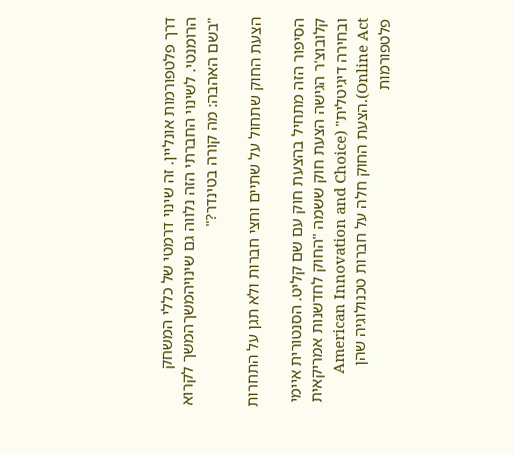דרך פלטפורמות אונליין. זה שינוי דרמטי של כללי המשחק הרומנטי. לשינוי החברתי הזה נלווה גם שינויהמשךהמשך לקרוא "בשם האהבה: מה קורה בטינדר?"

הצעת החוק שתחול על שתיים וחצי חברות ולא תגן על התחרות

הסיפור הזה מתחיל בהצעת חוק עם שם קליט. הסנטורית איימי קלובוצ'ר הגישה הצעת חוק ששמה "החוק לחדשנות אמריקאית ובחירה דיגיטלית" (American Innovation and Choice Online Act).הצעת החוק חלה על חברות טכנולוגיה שהן פלטפורמות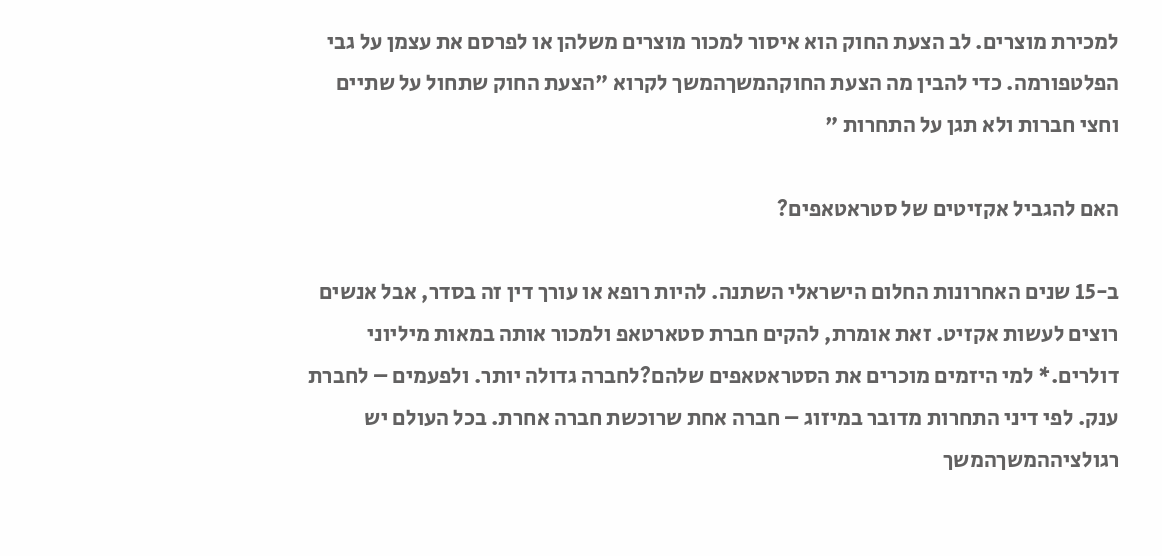למכירת מוצרים. לב הצעת החוק הוא איסור למכור מוצרים משלהן או לפרסם את עצמן על גבי הפלטפורמה. כדי להבין מה הצעת החוקהמשךהמשך לקרוא "הצעת החוק שתחול על שתיים וחצי חברות ולא תגן על התחרות "

האם להגביל אקזיטים של סטראטאפים?

ב-15 שנים האחרונות החלום הישראלי השתנה. להיות רופא או עורך דין זה בסדר, אבל אנשים רוצים לעשות אקזיט. זאת אומרת, להקים חברת סטארטאפ ולמכור אותה במאות מיליוני דולרים.* למי היזמים מוכרים את הסטראטאפים שלהם?לחברה גדולה יותר. ולפעמים – לחברת ענק. לפי דיני התחרות מדובר במיזוג – חברה אחת שרוכשת חברה אחרת. בכל העולם יש רגולציההמשךהמשך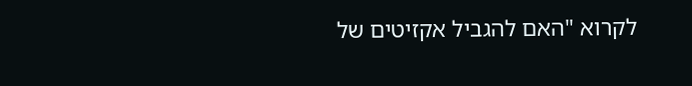לקרוא "האם להגביל אקזיטים של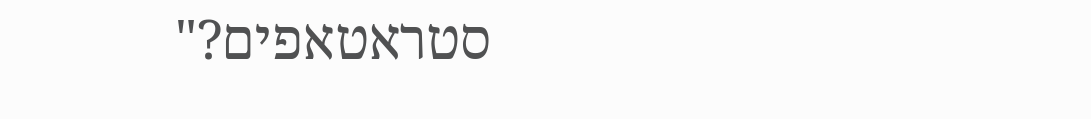סטראטאפים?"